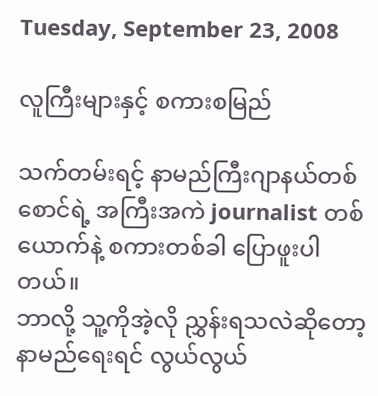Tuesday, September 23, 2008

လူကြီးများနှင့် စကားစမြည်

သက်တမ်းရင့် နာမည်ကြီးဂျာနယ်တစ်စောင်ရဲ့ အကြီးအကဲ journalist တစ်ယောက်နဲ့ စကားတစ်ခါ ပြောဖူးပါတယ်။
ဘာလို့ သူ့ကိုအဲ့လို ညွှန်းရသလဲဆိုတော့ နာမည်ရေးရင် လွယ်လွယ်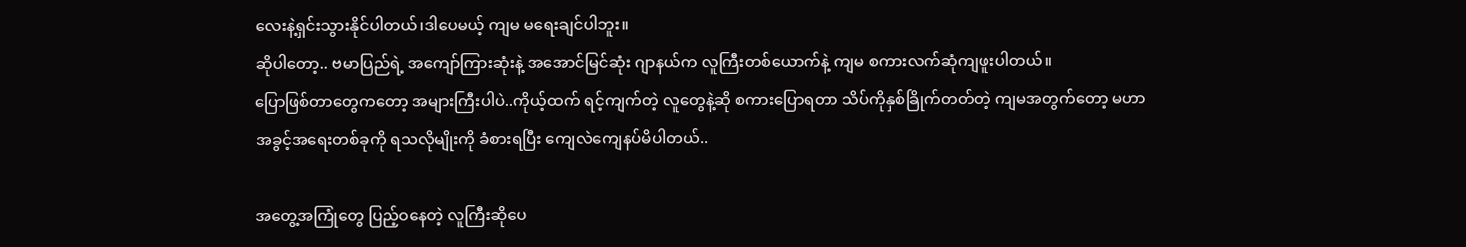လေးနဲ့ရှင်းသွားနိုင်ပါတယ်၊ဒါပေမယ့် ကျမ မရေးချင်ပါဘူး။
ဆိုပါတော့.. ဗမာပြည်ရဲ့ အကျော်ကြားဆုံးနဲ့ အအောင်မြင်ဆုံး ဂျာနယ်က လူကြီးတစ်ယောက်နဲ့ ကျမ စကားလက်ဆုံကျဖူးပါတယ်။
ပြောဖြစ်တာတွေကတော့ အများကြီးပါပဲ..ကိုယ့်ထက် ရင့်ကျက်တဲ့ လူတွေနဲ့ဆို စကားပြောရတာ သိပ်ကိုနှစ်ခြိုက်တတ်တဲ့ ကျမအတွက်တော့ မဟာအခွင့်အရေးတစ်ခုကို ရသလိုမျိုးကို ခံစားရပြီး ကျေလဲကျေနပ်မိပါတယ်..

အတွေ့အကြုံတွေ ပြည့်ဝနေတဲ့ လူကြီးဆိုပေ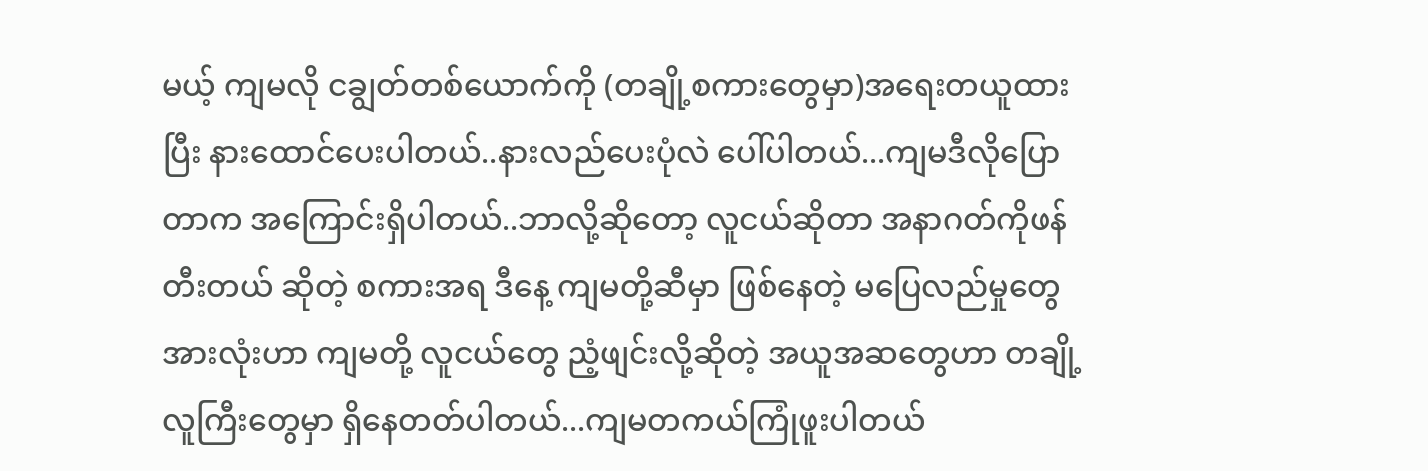မယ့် ကျမလို ငချွတ်တစ်ယောက်ကို (တချို့စကားတွေမှာ)အရေးတယူထားပြီး နားထောင်ပေးပါတယ်..နားလည်ပေးပုံလဲ ပေါ်ပါတယ်...ကျမဒီလိုပြောတာက အကြောင်းရှိပါတယ်..ဘာလို့ဆိုတော့ လူငယ်ဆိုတာ အနာဂတ်ကိုဖန်တီးတယ် ဆိုတဲ့ စကားအရ ဒီနေ့ ကျမတို့ဆီမှာ ဖြစ်နေတဲ့ မပြေလည်မှုတွေအားလုံးဟာ ကျမတို့ လူငယ်တွေ ညံ့ဖျင်းလို့ဆိုတဲ့ အယူအဆတွေဟာ တချို့ လူကြီးတွေမှာ ရှိနေတတ်ပါတယ်...ကျမတကယ်ကြုံဖူးပါတယ်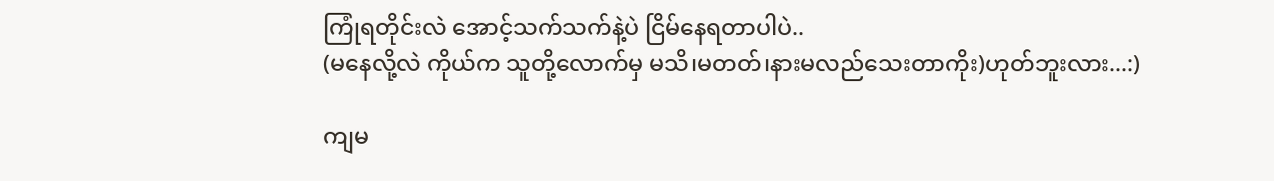ကြုံရတိုင်းလဲ အောင့်သက်သက်နဲ့ပဲ ငြိမ်နေရတာပါပဲ..
(မနေလို့လဲ ကိုယ်က သူတို့လောက်မှ မသိ၊မတတ်၊နားမလည်သေးတာကိုး)ဟုတ်ဘူးလား...:)

ကျမ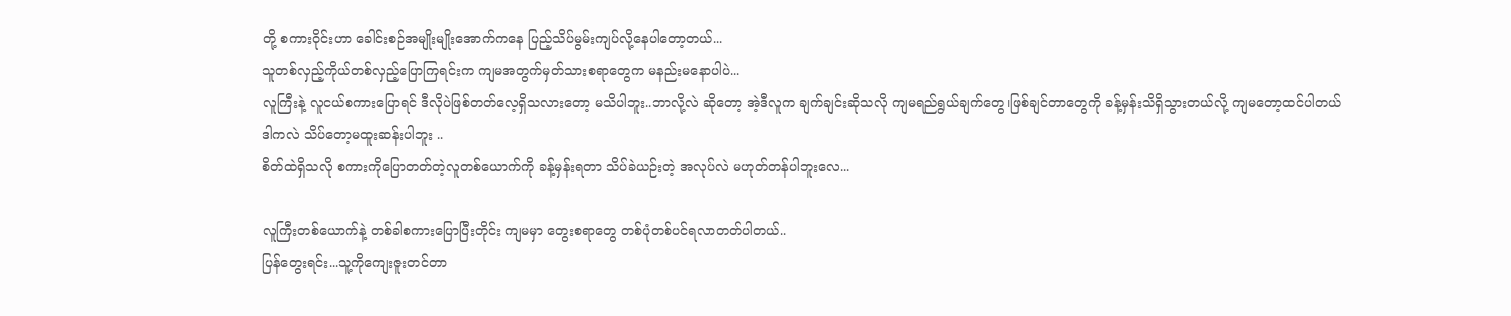တို့ စကားဝိုင်းဟာ ခေါင်းစဉ်အမျိုးမျိုးအောက်ကနေ ပြည့်သိပ်မွမ်းကျပ်လို့နေပါတော့တယ်...
သူတစ်လှည့်ကိုယ်တစ်လှည့်ပြောကြရင်းက ကျမအတွက်မှတ်သားစရာတွေက မနည်းမနောပါပဲ...
လူကြီးနဲ့ လူငယ်စကားပြောရင် ဒီလိုပဲဖြစ်တတ်လေ့ရှိသလားတော့ မသိပါဘူး..ဘာလို့လဲ ဆိုတော့ အဲ့ဒီလူက ချက်ချင်းဆိုသလို ကျမရည်ရွယ်ချက်တွေ၊ဖြစ်ချင်တာတွေကို ခန့်မှန်းသိရှိသွားတယ်လို့ ကျမတော့ထင်ပါတယ်
ဒါကလဲ သိပ်တော့မထူးဆန်းပါဘူး ..
စိတ်ထဲရှိသလို စကားကိုပြောတတ်တဲ့လူတစ်ယောက်ကို ခန့်မှန်းရတာ သိပ်ခဲယဉ်းတဲ့ အလုပ်လဲ မဟုတ်တန်ပါဘူးလေ...

လူကြီးတစ်ယောက်နဲ့ တစ်ခါစကားပြောပြီးတိုင်း ကျမမှာ တွေးစရာတွေ တစ်ပုံတစ်ပင်ရလာတတ်ပါတယ်..
ပြန်တွေးရင်း...သူ့ကိုကျေးဇူးတင်တာ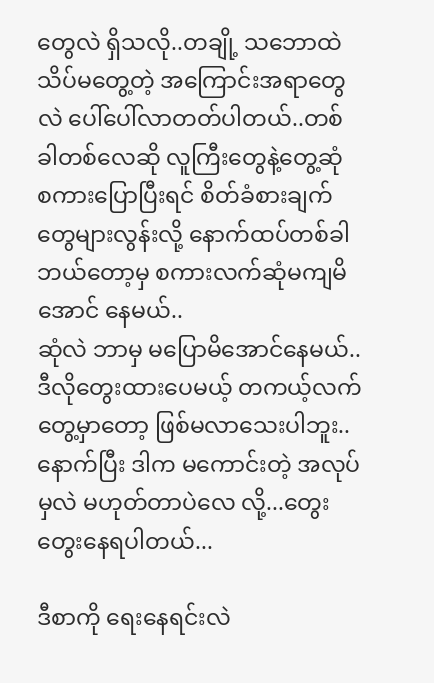တွေလဲ ရှိသလို..တချို့ သဘောထဲ သိပ်မတွေ့တဲ့ အကြောင်းအရာတွေလဲ ပေါ်ပေါ်လာတတ်ပါတယ်..တစ်ခါတစ်လေဆို လူကြီးတွေနဲ့တွေ့ဆုံ စကားပြောပြီးရင် စိတ်ခံစားချက်တွေများလွန်းလို့ နောက်ထပ်တစ်ခါ ဘယ်တော့မှ စကားလက်ဆုံမကျမိအောင် နေမယ်..
ဆုံလဲ ဘာမှ မပြောမိအောင်နေမယ်..ဒီလိုတွေးထားပေမယ့် တကယ့်လက်တွေ့မှာတော့ ဖြစ်မလာသေးပါဘူး..နောက်ပြီး ဒါက မကောင်းတဲ့ အလုပ်မှလဲ မဟုတ်တာပဲလေ လို့...တွေးတွေးနေရပါတယ်...

ဒီစာကို ရေးနေရင်းလဲ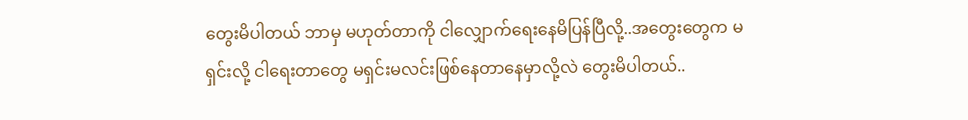တွေးမိပါတယ် ဘာမှ မဟုတ်တာကို ငါလျှောက်ရေးနေမိပြန်ပြီလို့..အတွေးတွေက မရှင်းလို့ ငါရေးတာတွေ မရှင်းမလင်းဖြစ်နေတာနေမှာလို့လဲ တွေးမိပါတယ်..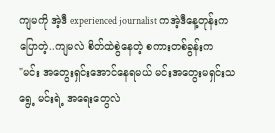ကျမကို အဲ့ဒီ experienced journalist ကအဲ့ဒီနေ့တုန်းက ပြောတဲ့..ကျမလဲ စိတ်ထဲစွဲနေတဲ့ စကားတစ်ခွန်းက
"မင်း အတွေးရှင်းအောင်နေရမယ် မင်းအတွေးမရှင်းသရွေ့ မင်းရဲ့ အရေးတွေလဲ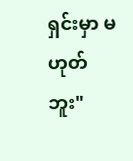ရှင်းမှာ မဟုတ်ဘူး"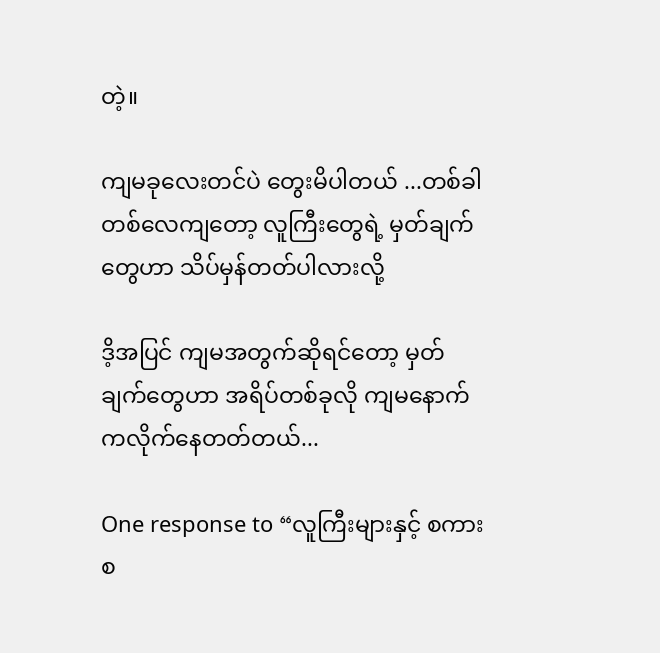တဲ့။

ကျမခုလေးတင်ပဲ တွေးမိပါတယ် ...တစ်ခါတစ်လေကျတော့ လူကြီးတွေရဲ့ မှတ်ချက်တွေဟာ သိပ်မှန်တတ်ပါလားလို့

ဒိ့အပြင် ကျမအတွက်ဆိုရင်တော့ မှတ်ချက်တွေဟာ အရိပ်တစ်ခုလို ကျမနောက်ကလိုက်နေတတ်တယ်...

One response to “လူကြီးများနှင့် စကားစ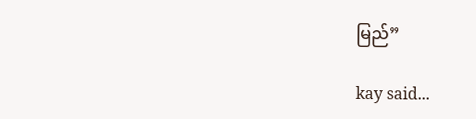မြည်”

kay said...